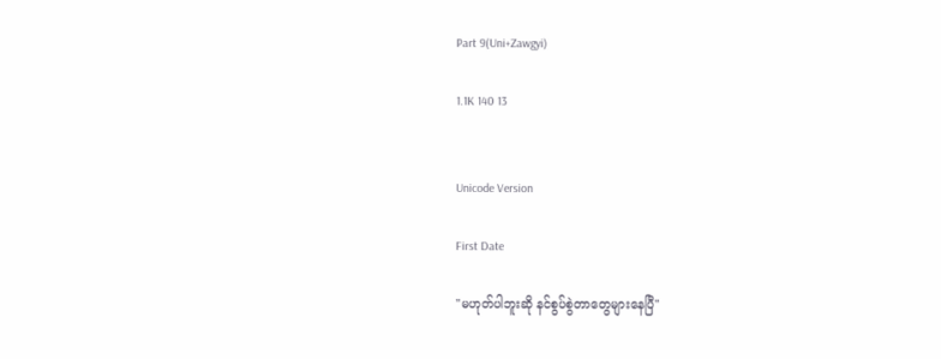Part 9(Uni+Zawgyi)

1.1K 140 13


Unicode Version

First Date

"မဟုတ်ပါဘူးဆို နင်စွပ်စွဲတာတွေများနေပြီ"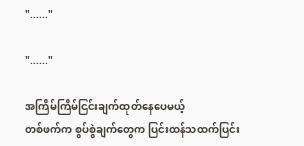"......"

"......"

အကြိမ်ကြိမ်ငြင်းချက်ထုတ်နေပေမယ့်
တစ်ဖက်က စွပ်စွဲချက်တွေက ပြင်းထန်သထက်ပြင်း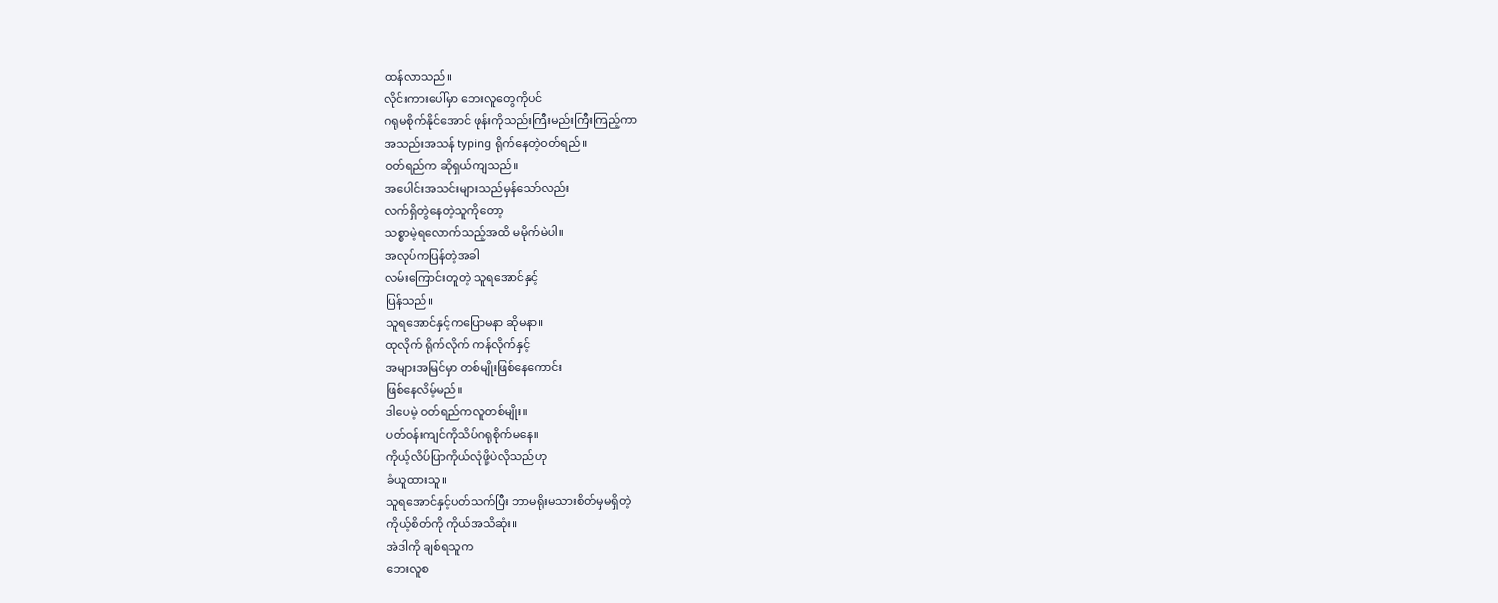ထန်လာသည်။
လိုင်းကားပေါ်မှာ ဘေးလူတွေကိုပင်
ဂရုမစိုက်နိုင်အောင် ဖုန်းကိုသည်းကြီးမည်းကြီးကြည့်ကာ
အသည်းအသန် typing ရိုက်နေတဲ့ဝတ်ရည်။
ဝတ်ရည်က ဆိုရှယ်ကျသည်။
အပေါင်းအသင်းများသည်မှန်သော်လည်း
လက်ရှိတွဲနေတဲ့သူကိုတော့
သစ္စာမဲ့ရလောက်သည့်အထိ မမိုက်မဲပါ။
အလုပ်ကပြန်တဲ့အခါ
လမ်းကြောင်းတူတဲ့ သူရအောင်နှင့်
ပြန်သည်။
သူရအောင်နှင့်ကပြောမနာ ဆိုမနာ။
ထုလိုက် ရိုက်လိုက် ကန်လိုက်နှင့်
အများအမြင်မှာ တစ်မျိုးဖြစ်နေကောင်း
ဖြစ်နေလိမ့်မည်။
ဒါပေမဲ့ ဝတ်ရည်ကလူတစ်မျိုး။
ပတ်ဝန်းကျင်ကိုသိပ်ဂရုစိုက်မနေ။
ကိုယ့်လိပ်ပြာကိုယ်လုံဖို့ပဲလိုသည်ဟု
ခံယူထားသူ။
သူရအောင်နှင့်ပတ်သက်ပြီး ဘာမရိုးမသားစိတ်မှမရှိတဲ့
ကိုယ့်စိတ်ကို ကိုယ်အသိဆုံး။
အဲဒါကို ချစ်ရသူက
ဘေးလူစ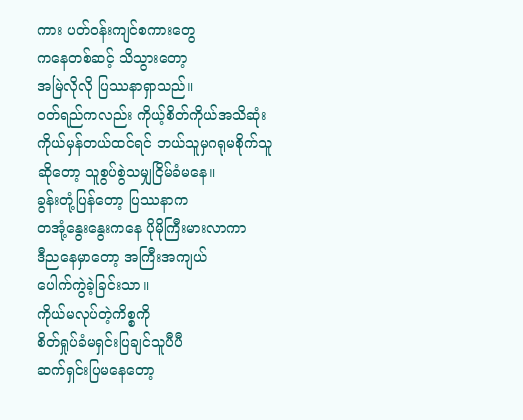ကား ပတ်ဝန်းကျင်စကားတွေ
ကနေတစ်ဆင့် သိသွားတော့
အမြဲလိုလို ပြဿနာရှာသည်။
ဝတ်ရည်ကလည်း ကိုယ့်စိတ်ကိုယ်အသိဆုံး
ကိုယ်မှန်တယ်ထင်ရင် ဘယ်သူမှဂရုမစိုက်သူ
ဆိုတော့ သူစွပ်စွဲသမျှငြိမ်ခံမနေ။
ခွန်းတုံ့ပြန်တော့ ပြဿနာက
တအုံ့နွေးနွေးကနေ ပိုမိုကြီးမားလာကာ
ဒီညနေမှာတော့ အကြီးအကျယ်
ပေါက်ကွဲခဲ့ခြင်းသာ။
ကိုယ်မလုပ်တဲ့ကိစ္စကို
စိတ်ရှုပ်ခံမရှင်းပြချင်သူပီပီ
ဆက်ရှင်းပြမနေတော့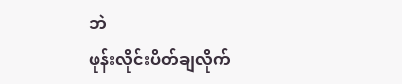ဘဲ
ဖုန်းလိုင်းပိတ်ချလိုက်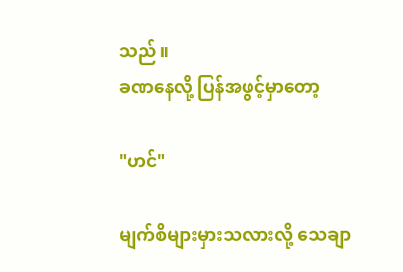သည်။
ခဏနေလို့ ပြန်အဖွင့်မှာတော့

"ဟင်"

မျက်စိများမှားသလားလို့ သေချာ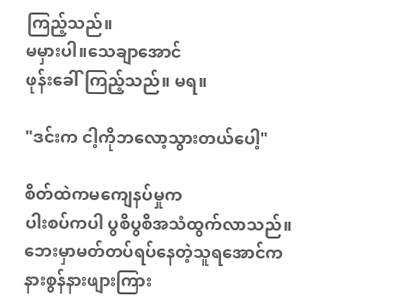ကြည့်သည်။
မမှားပါ။သေချာအောင်
ဖုန်းခေါ်ကြည့်သည်။ မရ။

"ဒင်းက ငါ့ကိုဘလော့သွားတယ်ပေါ့"

စိတ်ထဲကမကျေနပ်မှုက
ပါးစပ်ကပါ ပွစိပွစိအသံထွက်လာသည်။
ဘေးမှာမတ်တပ်ရပ်နေတဲ့သူရအောင်က
နားစွန်နားဖျားကြား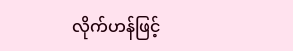လိုက်ဟန်ဖြင့်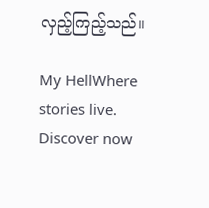လှည့်ကြည့်သည်။

My HellWhere stories live. Discover now